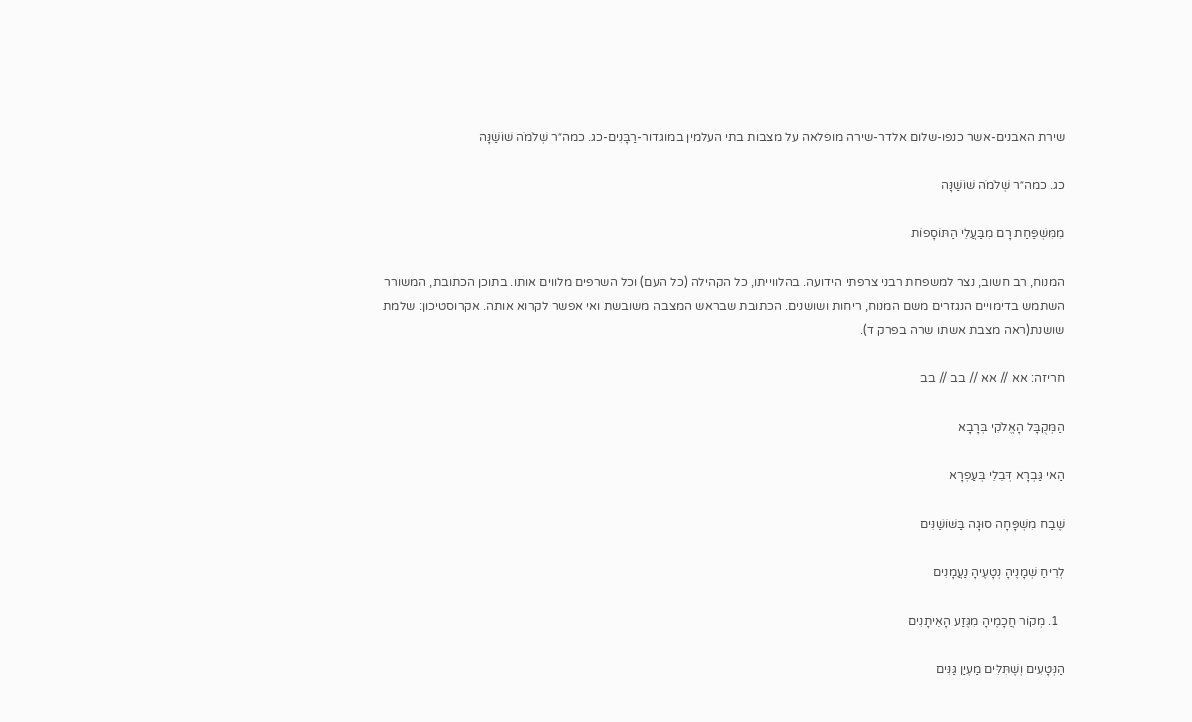שירת האבנים-אשר כנפו-שלום אלדר-שירה מופלאה על מצבות בתי העלמין במוגדור-רַבָּנִים-כג. כמה״ר שְׁלֹמֹה שׁוֹשַׁנָּה

כג. כמה״ר שְׁלֹמֹה שׁוֹשַׁנָּה

מִמִּשְׁפַּחַת רָם מִבַּעֲלֵי הַתּוֹסָפוֹת

המנוח, רב חשוב, נצר למשפחת רבני צרפתי הידועה. בהלווייתו, כל הקהילה (כל העם) וכל השרפים מלווים אותו. בתוכן הכתובת, המשורר השתמש בדימויים הנגזרים משם המנוח, ריחות ושושנים. הכתובת שבראש המצבה משובשת ואי אפשר לקרוא אותה. אקרוסטיכון: שלמת שושנת(ראה מצבת אשתו שרה בפרק ד).

חריזה: אא // אא // בב // בב

הַמְּקֻבָּל הָאֱלֹקִי בְּרָבָא

הַאי גַּבְרָא דְּבֵלֵי בְּעַפְרָא

שֶׁבַח מִשְׁפָּחָה סוּגָה בַּשּׁוֹשַׁנִּים

לְרֵיחַ שְׁמָנֶיהָ נְטָעֶיהָ נַעֲמָנִים

  1. מְקוֹר חֲכָמֶיהָ מִגֶּזַע הָאֵיתָנִים

הַנְּטָעִים וְשֶׁתִּלִּים מַעְיַן גַּנִּים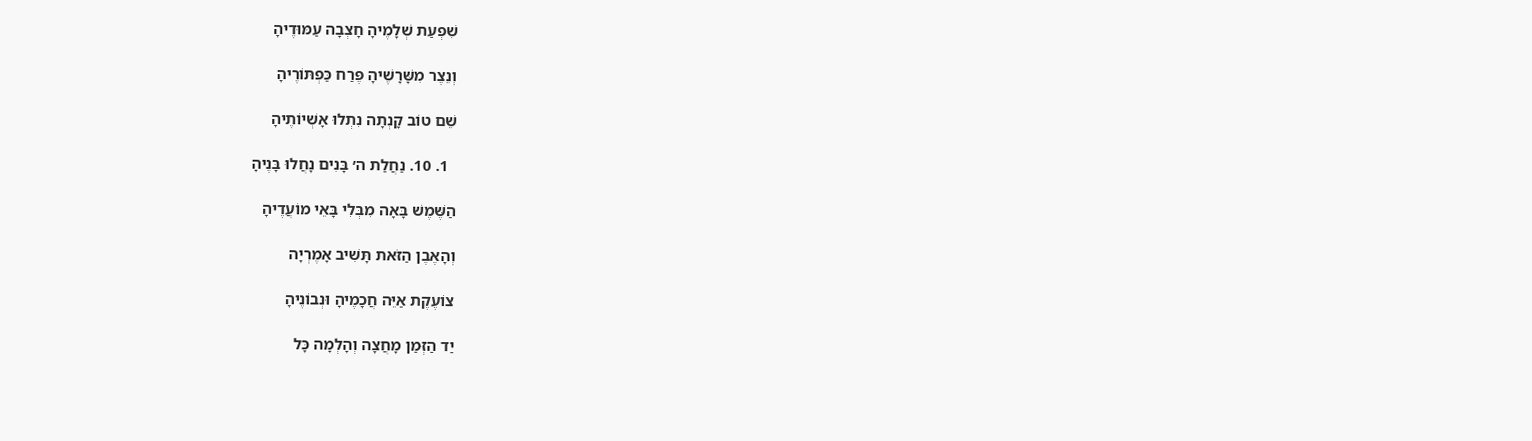שִׁפְעַת שְׁלָמֶיהָ חָצְבָה עַמּוּדֶיהָ

וְנֵצֶר מִשָּׁרָשֶׁיהָ פֶּרַח כַּפְתּוֹרֶיהָ

שֵׁם טוֹב קָנְתָה נִתְלוּ אָשְׁיוֹתֶיהָ

  1. 10. נַחֲלַת ה׳ בָּנִים נָחֲלוּ בָּנֶיהָ

הַשֶּׁמֶשׁ בָּאָה מִבְּלִי בָּאֵי מוֹעֲדֶיהָ

וְהָאֶבֶן הַזֹּאת תָּשִׁיב אָמֶרְיָה

צוֹעֶקֶת אַיֵּה חֲכָמֶיהָ וּנְבוֹנֶיהָ

יַד הַזְּמַן מָחֲצָה וְהָלְמָה כָּל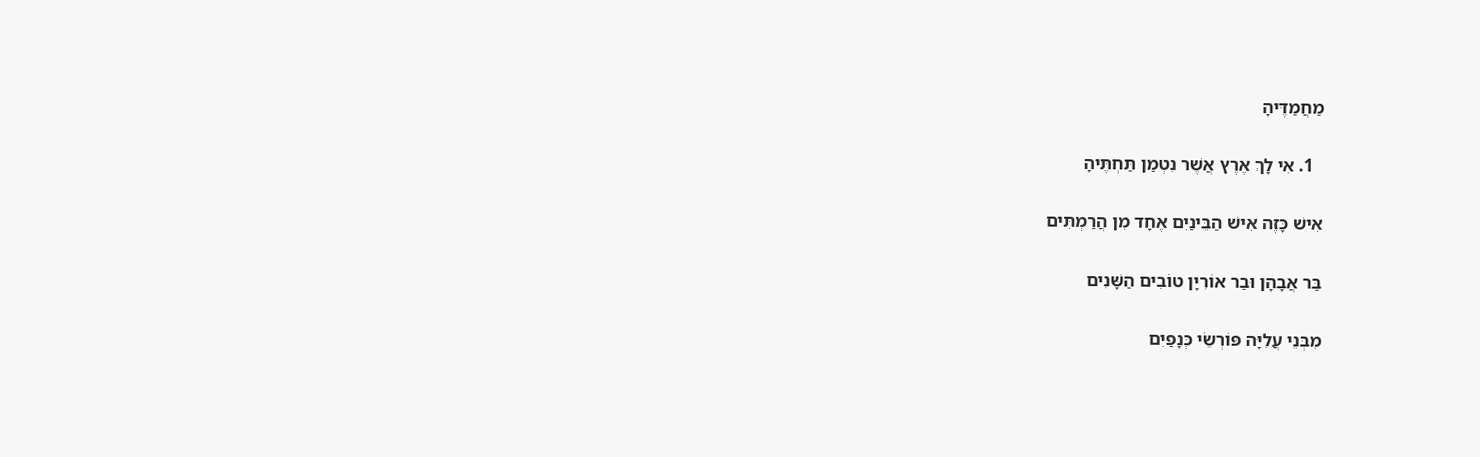מַחֲמַדֶּיהָ

  1. אִי לָךְ אֶרֶץ אֲשֶׁר נִטְמַן תַּחְתֶּיהָ

אִישׁ כָּזֶה אִישׁ הַבֵּינַיִם אֶחָד מִן הֲרַמְתִּים

בַּר אֲבָהָן וּבַר אוֹרִיָן טוֹבִים הַשָּׁנִים

מִבְּנֵי עֲלִיָּה פּוֹרְשֵׂי כְּנָפַיִם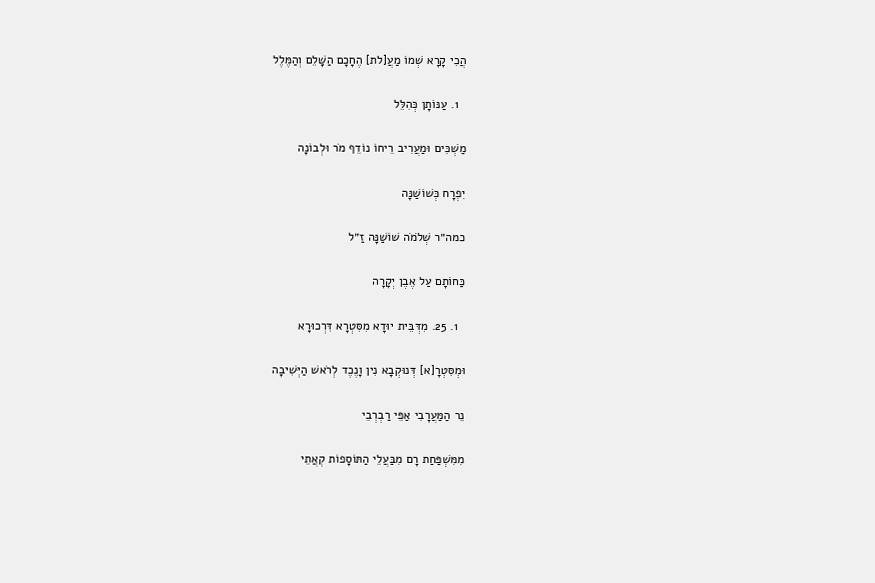הֲכִי קָרָא שְׁמוֹ מַעֲ[לת] הֶחָכָם הַשָּׁלֵם וְהַמֶּלֶל

  1. עַנּוֹתָן כְּהִלֵּל

מַשְׁכִּים וּמַעֲרִיב רֵיחוֹ נוֹדֵף מֹר וּלְבוֹנָה

יִפְרָח כְּשׁוֹשַׁנָּה

כמה״ר שְׁלֹמֹה שׁוֹשַׁנָּה זַ״ל

כַּחוֹתָם עַל אֶבֶן יְקָרָה

  1. 25. מִדְּבֵּית יוּדָא מִסִּטְרָא דִּרְכוּרָא

וּמְסִּטְרָ[א] דְּנוּקְבָא נִין וָנֶכֶד לְרֹאשׁ הַיְּשִׁיבָה

נֵר הַמַּעֲרָבִי אַפֵּי רַבְרְבֵי

מִמִּשְׁפַּחַת רָם מִבַּעֲלֵי הַתּוֹסָפוֹת קְאֲתֵי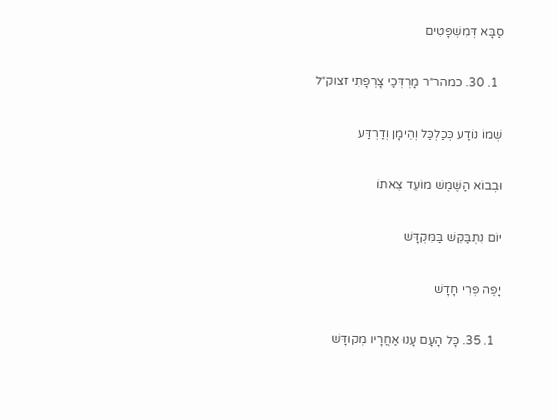סַבָּא דְּמִשְׁפָּטִים

  1. 30. כמהר״ר מָרְדְּכַי צָרְפָתִי זצוק״ל

שְׁמוֹ נוֹדַע כְּכַלְכַּל וְהֵימָן וְדַרְדַּע

וּבְבוֹא הַשֶּׁמֶשׁ מוֹעֵד צֵאתוֹ

יוֹם נִתְבַּקֵּשׁ בַּמִּקְדָּשׁ

יָפֶה פְּרִי חָדָשׁ

  1. 35. כָּל הָעָם עָנוּ אַחֲרָיו מְקוּדָּשׁ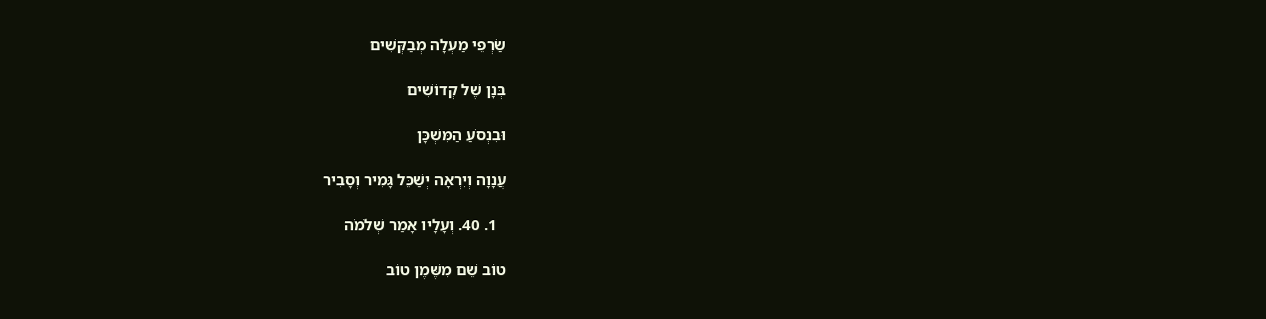שַׂרְפֵי מַעְלָה מְבַקְּשִׁים

בְּנָן שֶׁל קְדוֹשִׁים

וּבִנְסֹעַ הַמִּשְׁכָּן

עֲנָוָה וְיִרְאָה יְשַׁכֵּל גָּמִיר וְסָבִיר

  1. 40. וְעָלָיו אָמַר שְׁלֹמֹה

טוֹב שֵׁם מִשֶּׁמֶן טוֹב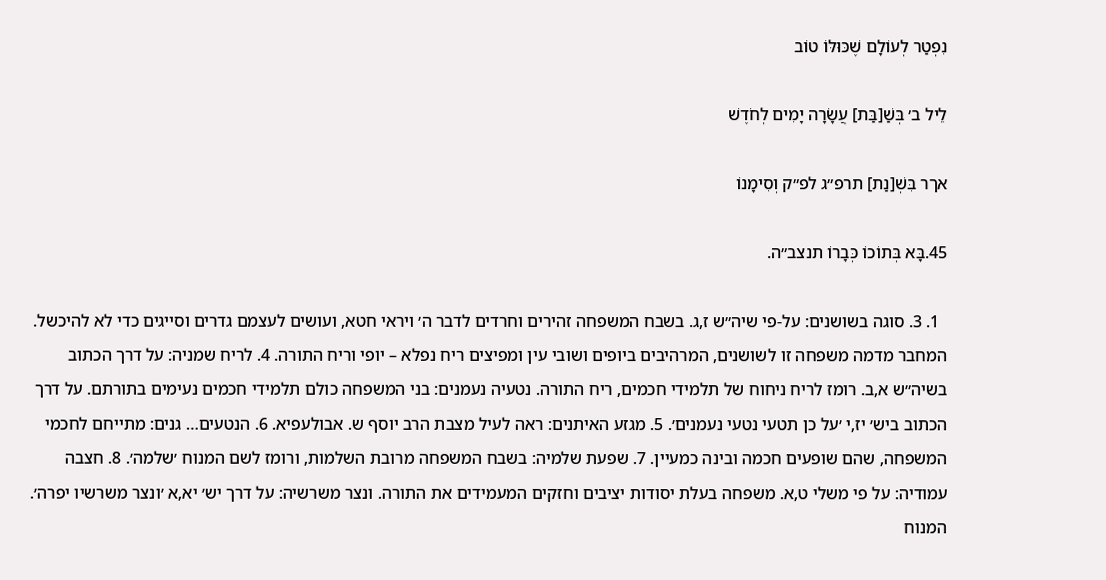נִפְטַר לְעוֹלָם שֶׁכּוּלּוֹ טוֹב

לֵיל ב׳ בְּשַׁ[בַּת] עֲשָׂרָה יָמִים לְחֹדֶשׁ

אךר בִּשְׁ[נַת] תרפ״ג לפ״ק וְסִימָנוֹ

45.בָּא בְּתוֹכוֹ כְּבָרוֹ תנצב״ה.

  1. 3. סוגה בשושנים: על-פי שיה״ש ז,ג. בשבח המשפחה זהירים וחרדים לדבר ה׳ ויראי חטא, ועושים לעצמם גדרים וסייגים כדי לא להיכשל. המחבר מדמה משפחה זו לשושנים, המרהיבים ביופים ושובי עין ומפיצים ריח נפלא – יופי וריח התורה. 4. לריח שמניה: על דרך הכתוב בשיה״ש א,ב. רומז לריח ניחוח של תלמידי חכמים, ריח התורה. נטעיה נעמנים: בני המשפחה כולם תלמידי חכמים נעימים בתורתם. על דרך הכתוב ביש׳ יז,י ׳על כן תטעי נטעי נעמנים׳. 5. מגזע האיתנים: ראה לעיל מצבת הרב יוסף ש. אבולעפיא. 6. הנטעים… גנים: מתייחם לחכמי המשפחה, שהם שופעים חכמה ובינה כמעיין. 7. שפעת שלמיה: בשבח המשפחה מרובת השלמות, ורומז לשם המנוח ׳שלמה׳. 8. חצבה עמודיה: על פי משלי ט,א. משפחה בעלת יסודות יציבים וחזקים המעמידים את התורה. ונצר משרשיה: על דרך יש׳ יא,א ׳ונצר משרשיו יפרה׳. המנוח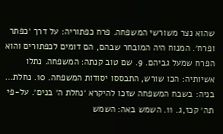שהוא נצר משורשי המשפחה. פרח כפתוריה: על דרך ׳כפתר ופרח׳. המנוח היה המובחר שבהם, הם דומים לכפתורים והוא הפרח שמעל גביהם. 9. שם טוב קנתה: המשפחה. נתלו אשיותיה: הכו שורש, התבססו יסודות המשפחה. 10. נחלת… בניה: בשבח המשפחה שזכו להיקרא ׳נחלת ה׳ בנים׳. על-פי תה׳ קכז,ג. 11. השמש באה: השמש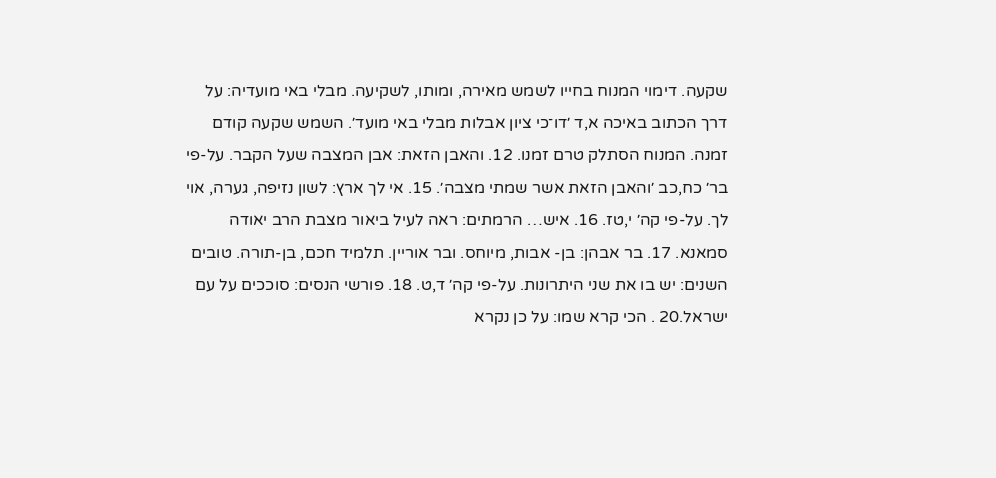שקעה. דימוי המנוח בחייו לשמש מאירה, ומותו, לשקיעה. מבלי באי מועדיה: על דרך הכתוב באיכה א,ד ׳דו־כי ציון אבלות מבלי באי מועד׳. השמש שקעה קודם זמנה. המנוח הסתלק טרם זמנו. 12. והאבן הזאת: אבן המצבה שעל הקבר. על-פי בר׳ כח,כב ׳והאבן הזאת אשר שמתי מצבה׳. 15. אי לך ארץ: לשון נזיפה, גערה, אוי לך. על-פי קה׳ י,טז. 16. איש… הרמתים: ראה לעיל ביאור מצבת הרב יאודה סמאנא. 17. בר אבהן: בן- אבות, מיוחס. ובר אוריין. תלמיד חכם, בן-תורה. טובים השנים: יש בו את שני היתרונות. על-פי קה׳ ד,ט. 18. פורשי הנסים: סוככים על עם ישראל.20 . הכי קרא שמו: על כן נקרא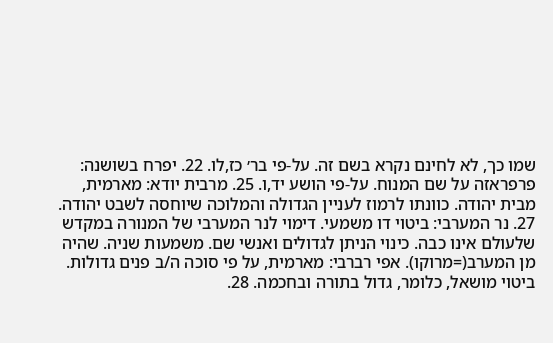שמו כך, לא לחינם נקרא בשם זה. על-פי בר׳ כז,לו. 22. יפרח בשושנה: פרפראזה על שם המנוח. על-פי הושע יד,ו. 25. מרבית יודא: מארמית, מבית יהודה. כוונתו לרמוז לעניין הגדולה והמלוכה שיוחסה לשבט יהודה. 27. נר המערבי: ביטוי דו משמעי. דימוי לנר המערבי של המנורה במקדש שלעולם אינו כבה. כינוי הניתן לגדולים ואנשי שם. משמעות שניה. שהיה מן המערב(=מרוקו). אפי רברבי: מארמית, על פי סוכה ה/ב פנים גדולות. ביטוי מושאל, כלומר, גדול בתורה ובחכמה. 28.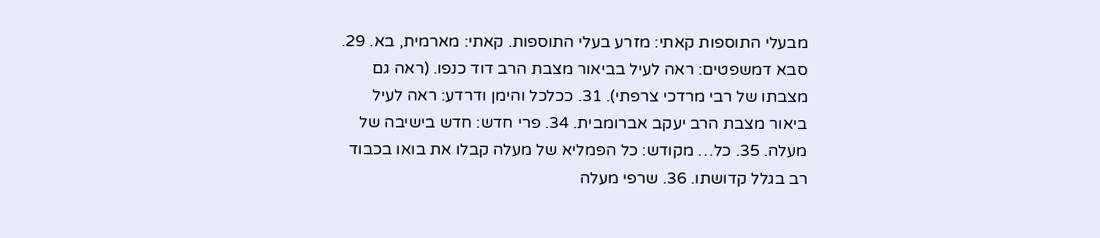מבעלי התוספות קאתי: מזרע בעלי התוספות. קאתי: מארמית, בא. 29. סבא דמשפטים: ראה לעיל בביאור מצבת הרב דוד כנפו. (ראה גם מצבתו של רבי מרדכי צרפתי). 31. ככלכל והימן ודרדע: ראה לעיל ביאור מצבת הרב יעקב אברומבית. 34. פרי חדש: חדש בישיבה של מעלה. 35. כל… מקודש: כל הפמליא של מעלה קבלו את בואו בכבוד רב בגלל קדושתו. 36. שרפי מעלה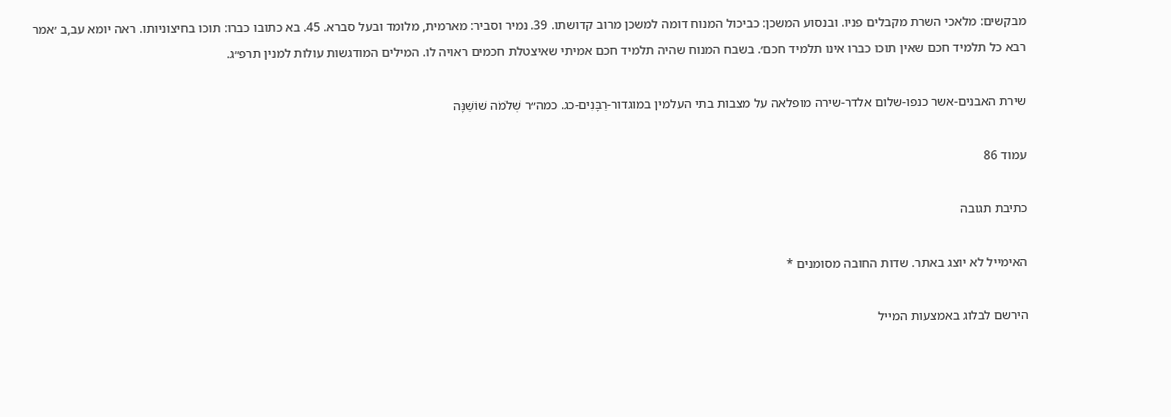מבקשים: מלאכי השרת מקבלים פניו. ובנסוע המשכן: כביכול המנוח דומה למשכן מרוב קדושתו. 39. נמיר וסביר: מארמית, מלומד ובעל סברא. 45. בא כתובו כברו: תוכו בחיצוניותו. ראה יומא עב,ב ׳אמר רבא כל תלמיד חכם שאין תוכו כברו אינו תלמיד חכם׳. בשבח המנוח שהיה תלמיד חכם אמיתי שאיצטלת חכמים ראויה לו. המילים המודגשות עולות למנין תרפ״ג.

שירת האבנים-אשר כנפו-שלום אלדר-שירה מופלאה על מצבות בתי העלמין במוגדור-רַבָּנִים-כג. כמה״ר שְׁלֹמֹה שׁוֹשַׁנָּה

עמוד 86

כתיבת תגובה

האימייל לא יוצג באתר. שדות החובה מסומנים *

הירשם לבלוג באמצעות המייל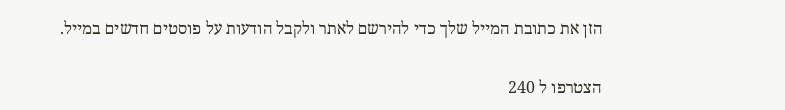הזן את כתובת המייל שלך כדי להירשם לאתר ולקבל הודעות על פוסטים חדשים במייל.

הצטרפו ל 240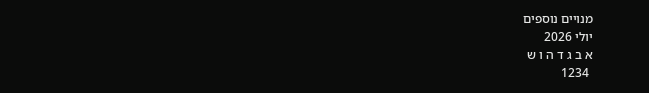מנויים נוספים
יולי 2026
א ב ג ד ה ו ש
 1234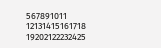567891011
12131415161718
19202122232425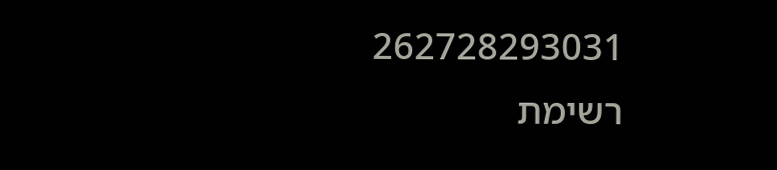262728293031
רשימת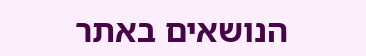הנושאים באתר